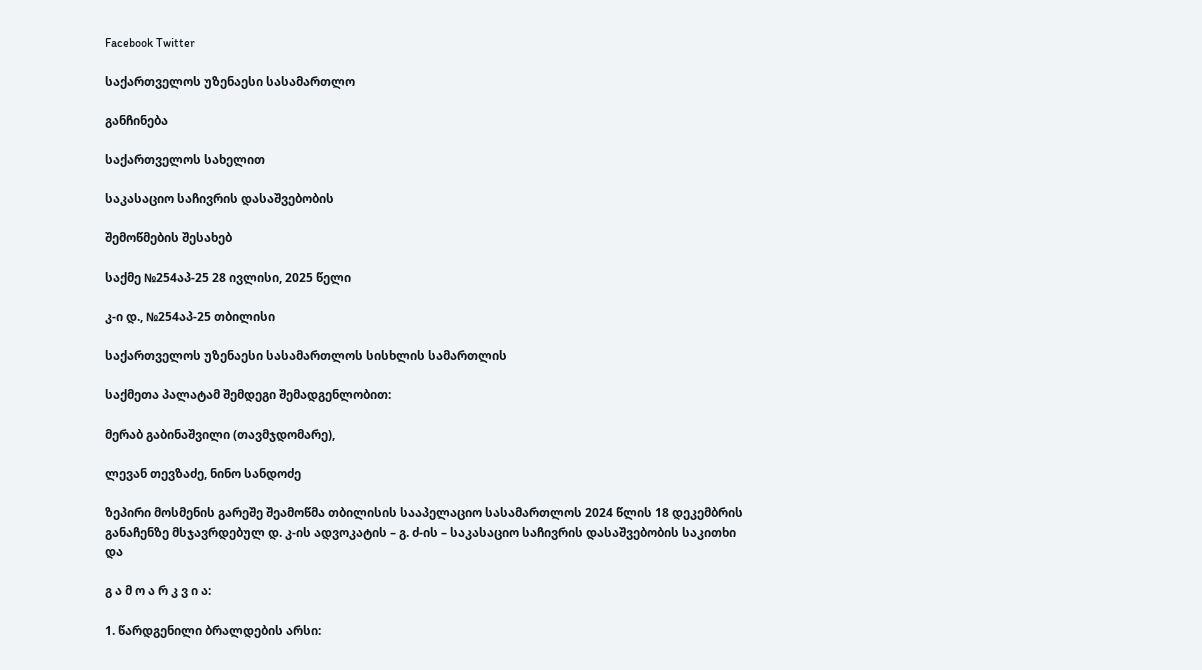Facebook Twitter

საქართველოს უზენაესი სასამართლო

განჩინება

საქართველოს სახელით

საკასაციო საჩივრის დასაშვებობის

შემოწმების შესახებ

საქმე №254აპ-25 28 ივლისი, 2025 წელი

კ-ი დ., №254აპ-25 თბილისი

საქართველოს უზენაესი სასამართლოს სისხლის სამართლის

საქმეთა პალატამ შემდეგი შემადგენლობით:

მერაბ გაბინაშვილი (თავმჯდომარე),

ლევან თევზაძე, ნინო სანდოძე

ზეპირი მოსმენის გარეშე შეამოწმა თბილისის სააპელაციო სასამართლოს 2024 წლის 18 დეკემბრის განაჩენზე მსჯავრდებულ დ. კ-ის ადვოკატის – გ. ძ-ის – საკასაციო საჩივრის დასაშვებობის საკითხი და

გ ა მ ო ა რ კ ვ ი ა:

1. წარდგენილი ბრალდების არსი: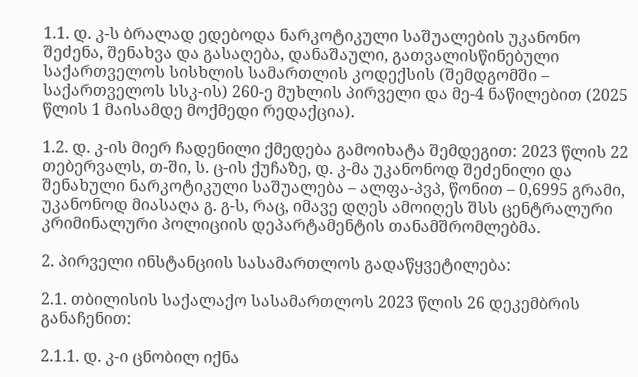1.1. დ. კ-ს ბრალად ედებოდა ნარკოტიკული საშუალების უკანონო შეძენა, შენახვა და გასაღება, დანაშაული, გათვალისწინებული საქართველოს სისხლის სამართლის კოდექსის (შემდგომში – საქართველოს სსკ-ის) 260-ე მუხლის პირველი და მე-4 ნაწილებით (2025 წლის 1 მაისამდე მოქმედი რედაქცია).

1.2. დ. კ-ის მიერ ჩადენილი ქმედება გამოიხატა შემდეგით: 2023 წლის 22 თებერვალს, თ-ში, ს. ც-ის ქუჩაზე, დ. კ-მა უკანონოდ შეძენილი და შენახული ნარკოტიკული საშუალება – ალფა-პვპ, წონით – 0,6995 გრამი, უკანონოდ მიასაღა გ. გ-ს, რაც, იმავე დღეს ამოიღეს შსს ცენტრალური კრიმინალური პოლიციის დეპარტამენტის თანამშრომლებმა.

2. პირველი ინსტანციის სასამართლოს გადაწყვეტილება:

2.1. თბილისის საქალაქო სასამართლოს 2023 წლის 26 დეკემბრის განაჩენით:

2.1.1. დ. კ-ი ცნობილ იქნა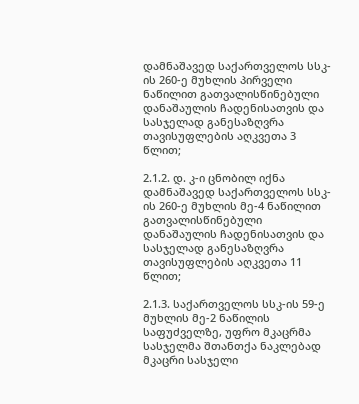დამნაშავედ საქართველოს სსკ-ის 260-ე მუხლის პირველი ნაწილით გათვალისწინებული დანაშაულის ჩადენისათვის და სასჯელად განესაზღვრა თავისუფლების აღკვეთა 3 წლით;

2.1.2. დ. კ-ი ცნობილ იქნა დამნაშავედ საქართველოს სსკ-ის 260-ე მუხლის მე-4 ნაწილით გათვალისწინებული დანაშაულის ჩადენისათვის და სასჯელად განესაზღვრა თავისუფლების აღკვეთა 11 წლით;

2.1.3. საქართველოს სსკ-ის 59-ე მუხლის მე-2 ნაწილის საფუძველზე, უფრო მკაცრმა სასჯელმა შთანთქა ნაკლებად მკაცრი სასჯელი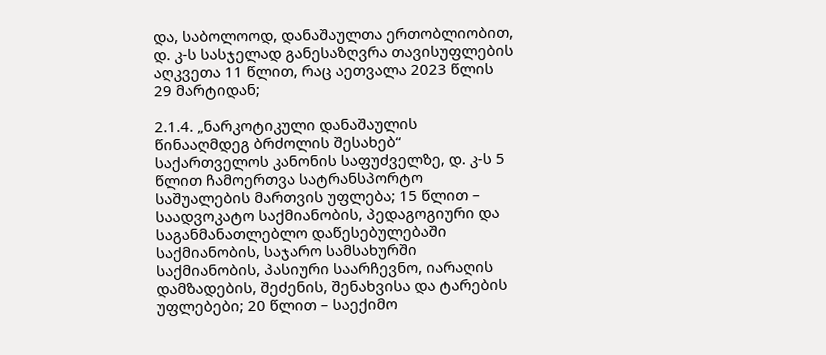და, საბოლოოდ, დანაშაულთა ერთობლიობით, დ. კ-ს სასჯელად განესაზღვრა თავისუფლების აღკვეთა 11 წლით, რაც აეთვალა 2023 წლის 29 მარტიდან;

2.1.4. „ნარკოტიკული დანაშაულის წინააღმდეგ ბრძოლის შესახებ“ საქართველოს კანონის საფუძველზე, დ. კ-ს 5 წლით ჩამოერთვა სატრანსპორტო საშუალების მართვის უფლება; 15 წლით – საადვოკატო საქმიანობის, პედაგოგიური და საგანმანათლებლო დაწესებულებაში საქმიანობის, საჯარო სამსახურში საქმიანობის, პასიური საარჩევნო, იარაღის დამზადების, შეძენის, შენახვისა და ტარების უფლებები; 20 წლით – საექიმო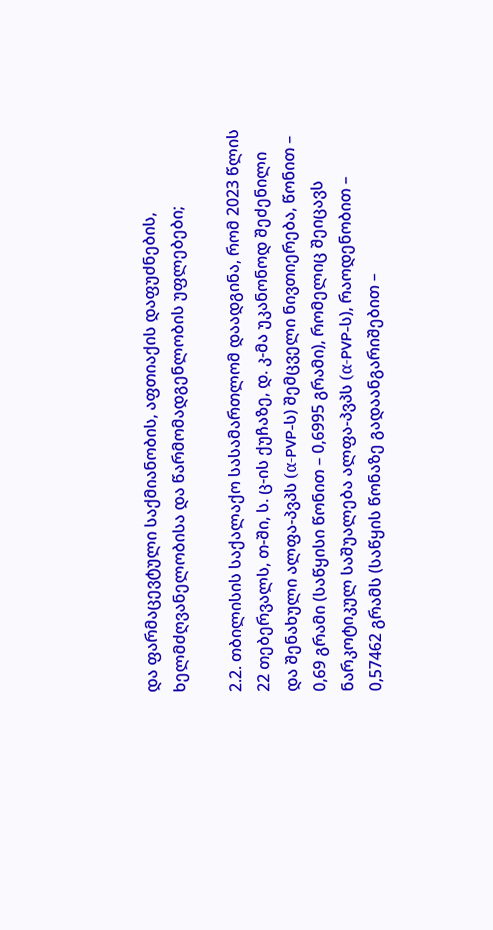და ფარმაცევტული საქმიანობის, აფთიაქის დაფუძნების, ხელმძღვანელობისა და წარმომადგენლობის უფლებები;

2.2. თბილისის საქალაქო სასამართლომ დაადგინა, რომ 2023 წლის 22 თებერვალს, თ-ში, ს. ც-ის ქუჩაზე, დ. კ-მა უკანონოდ შეძენილი და შენახული ალფა-პვპს (α-PVP-ს) შემცველი ნივთიერება, წონით – 0,69 გრამი (საწყისი წონით – 0,6995 გრამი), რომელიც შეიცავს ნარკოტიკულ საშუალება ალფა-პვპს (α-PVP-ს), რაოდენობით – 0,57462 გრამს (საწყის წონაზე გადაანგარიშებით –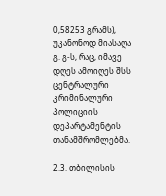0,58253 გრამს), უკანონოდ მიასაღა გ. გ-ს, რაც, იმავე დღეს ამოიღეს შსს ცენტრალური კრიმინალური პოლიციის დეპარტამენტის თანამშრომლებმა.

2.3. თბილისის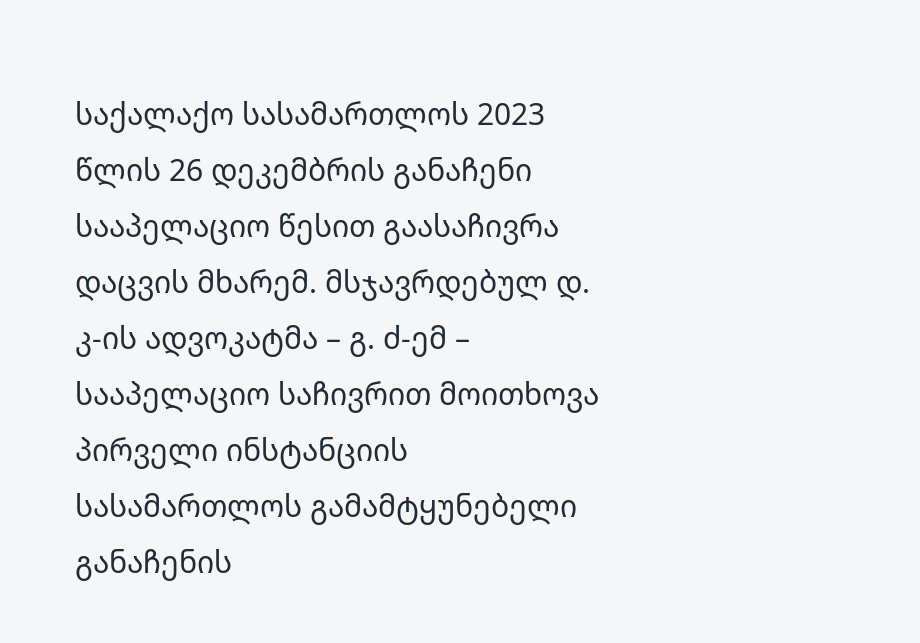საქალაქო სასამართლოს 2023 წლის 26 დეკემბრის განაჩენი სააპელაციო წესით გაასაჩივრა დაცვის მხარემ. მსჯავრდებულ დ. კ-ის ადვოკატმა – გ. ძ-ემ – სააპელაციო საჩივრით მოითხოვა პირველი ინსტანციის სასამართლოს გამამტყუნებელი განაჩენის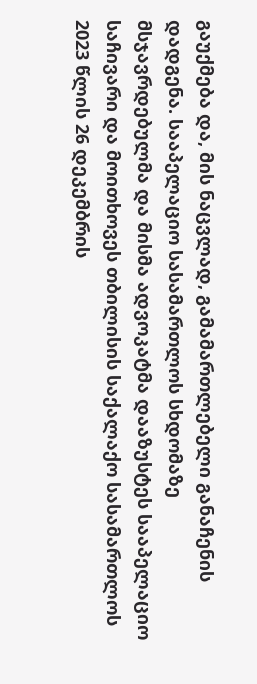გაუქმება და, მის ნაცვლად, გამამართლებელი განაჩენის დადგენა. სააპელაციო სასამართლოს სხდომაზე მსჯავრდებულმა და მისმა ადვოკატმა დააზუსტეს სააპელაციო საჩივარი და მოითხოვეს თბილისის საქალაქო სასამართლოს 2023 წლის 26 დეკემბრის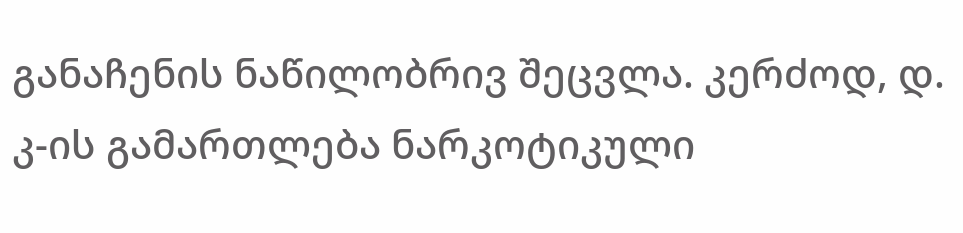განაჩენის ნაწილობრივ შეცვლა. კერძოდ, დ. კ-ის გამართლება ნარკოტიკული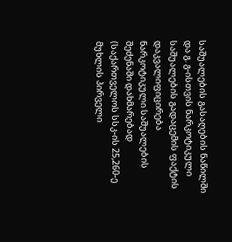საშუალების გასაღების ნაწილში და გ. გ-ისთვის ნარკოტიკული საშუალების გადაცემის ფაქტის დაკვალიფიცირება ნარკოტიკული საშუალების შეძენაში დახმარებად (საქართველოს სსკ-ის 25,260-ე მუხლის პირველი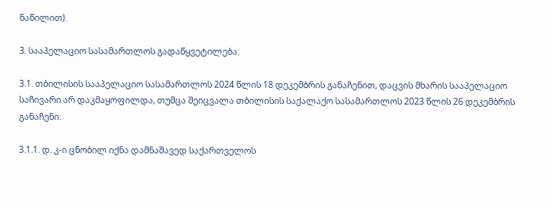ნაწილით).

3. სააპელაციო სასამართლოს გადაწყვეტილება:

3.1. თბილისის სააპელაციო სასამართლოს 2024 წლის 18 დეკემბრის განაჩენით, დაცვის მხარის სააპელაციო საჩივარი არ დაკმაყოფილდა, თუმცა შეიცვალა თბილისის საქალაქო სასამართლოს 2023 წლის 26 დეკემბრის განაჩენი:

3.1.1. დ. კ-ი ცნობილ იქნა დამნაშავედ საქართველოს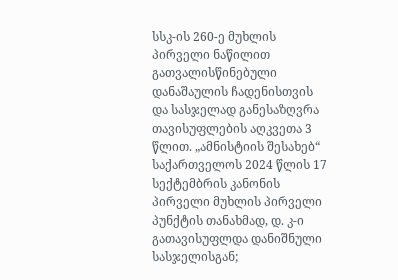სსკ-ის 260-ე მუხლის პირველი ნაწილით გათვალისწინებული დანაშაულის ჩადენისთვის და სასჯელად განესაზღვრა თავისუფლების აღკვეთა 3 წლით. „ამნისტიის შესახებ“ საქართველოს 2024 წლის 17 სექტემბრის კანონის პირველი მუხლის პირველი პუნქტის თანახმად, დ. კ-ი გათავისუფლდა დანიშნული სასჯელისგან;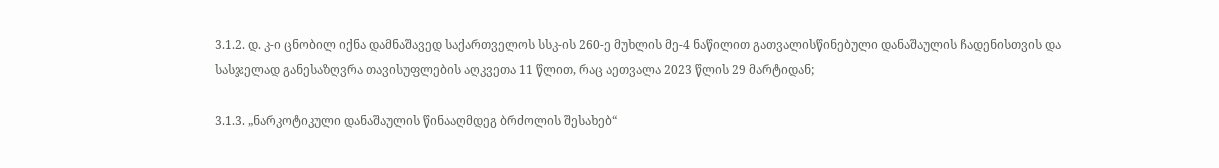3.1.2. დ. კ-ი ცნობილ იქნა დამნაშავედ საქართველოს სსკ-ის 260-ე მუხლის მე-4 ნაწილით გათვალისწინებული დანაშაულის ჩადენისთვის და სასჯელად განესაზღვრა თავისუფლების აღკვეთა 11 წლით, რაც აეთვალა 2023 წლის 29 მარტიდან;

3.1.3. „ნარკოტიკული დანაშაულის წინააღმდეგ ბრძოლის შესახებ“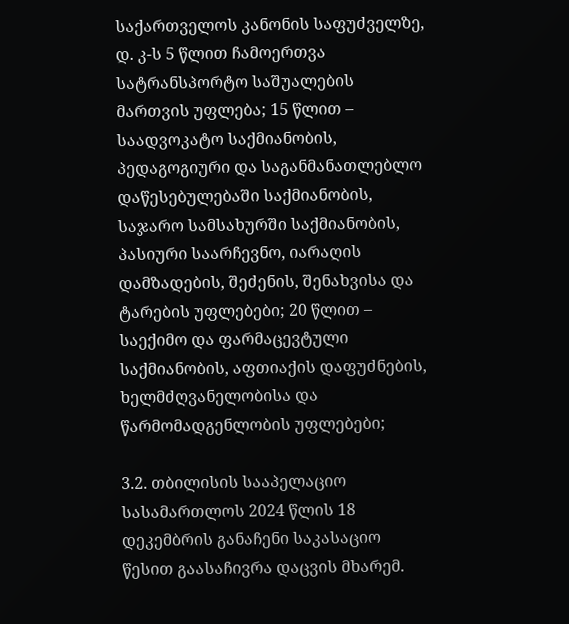საქართველოს კანონის საფუძველზე, დ. კ-ს 5 წლით ჩამოერთვა სატრანსპორტო საშუალების მართვის უფლება; 15 წლით – საადვოკატო საქმიანობის, პედაგოგიური და საგანმანათლებლო დაწესებულებაში საქმიანობის, საჯარო სამსახურში საქმიანობის, პასიური საარჩევნო, იარაღის დამზადების, შეძენის, შენახვისა და ტარების უფლებები; 20 წლით – საექიმო და ფარმაცევტული საქმიანობის, აფთიაქის დაფუძნების, ხელმძღვანელობისა და წარმომადგენლობის უფლებები;

3.2. თბილისის სააპელაციო სასამართლოს 2024 წლის 18 დეკემბრის განაჩენი საკასაციო წესით გაასაჩივრა დაცვის მხარემ.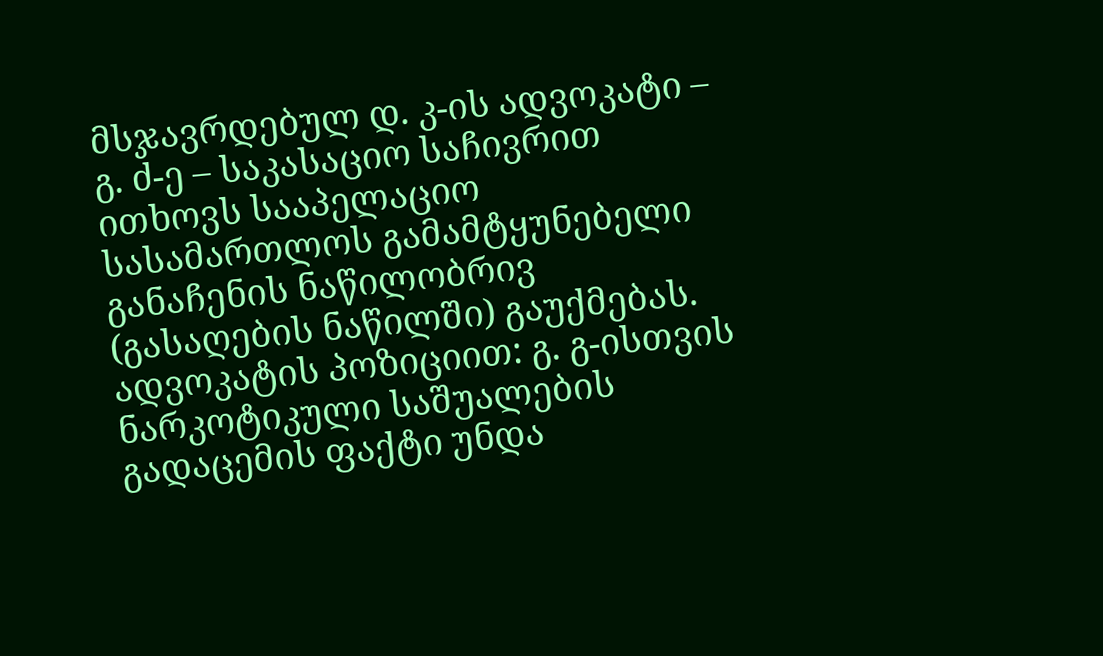მსჯავრდებულ დ. კ-ის ადვოკატი – გ. ძ-ე – საკასაციო საჩივრით ითხოვს სააპელაციო სასამართლოს გამამტყუნებელი განაჩენის ნაწილობრივ (გასაღების ნაწილში) გაუქმებას. ადვოკატის პოზიციით: გ. გ-ისთვის ნარკოტიკული საშუალების გადაცემის ფაქტი უნდა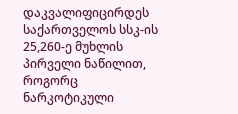დაკვალიფიცირდეს საქართველოს სსკ-ის 25,260-ე მუხლის პირველი ნაწილით, როგორც ნარკოტიკული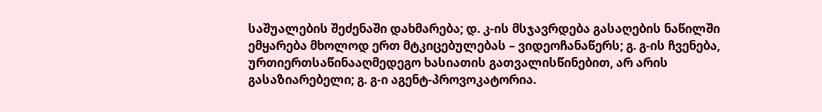საშუალების შეძენაში დახმარება; დ. კ-ის მსჯავრდება გასაღების ნაწილში ემყარება მხოლოდ ერთ მტკიცებულებას – ვიდეოჩანაწერს; გ. გ-ის ჩვენება, ურთიერთსაწინააღმედეგო ხასიათის გათვალისწინებით, არ არის გასაზიარებელი; გ. გ-ი აგენტ-პროვოკატორია.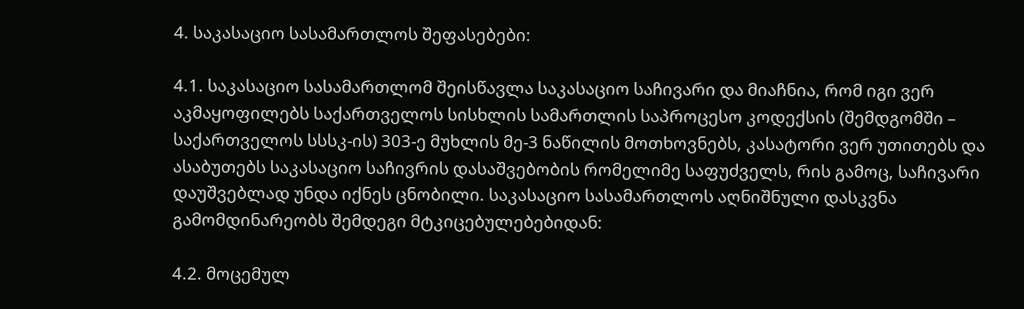4. საკასაციო სასამართლოს შეფასებები:

4.1. საკასაციო სასამართლომ შეისწავლა საკასაციო საჩივარი და მიაჩნია, რომ იგი ვერ აკმაყოფილებს საქართველოს სისხლის სამართლის საპროცესო კოდექსის (შემდგომში – საქართველოს სსსკ-ის) 303-ე მუხლის მე-3 ნაწილის მოთხოვნებს, კასატორი ვერ უთითებს და ასაბუთებს საკასაციო საჩივრის დასაშვებობის რომელიმე საფუძველს, რის გამოც, საჩივარი დაუშვებლად უნდა იქნეს ცნობილი. საკასაციო სასამართლოს აღნიშნული დასკვნა გამომდინარეობს შემდეგი მტკიცებულებებიდან:

4.2. მოცემულ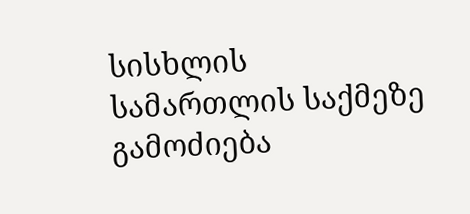სისხლის სამართლის საქმეზე გამოძიება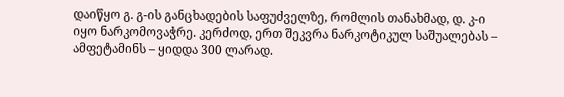დაიწყო გ. გ-ის განცხადების საფუძველზე, რომლის თანახმად, დ. კ-ი იყო ნარკომოვაჭრე. კერძოდ, ერთ შეკვრა ნარკოტიკულ საშუალებას – ამფეტამინს – ყიდდა 300 ლარად.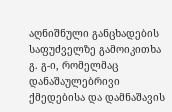აღნიშნული განცხადების საფუძველზე გამოიკითხა გ. გ-ი, რომელმაც დანაშაულებრივი ქმედებისა და დამნაშავის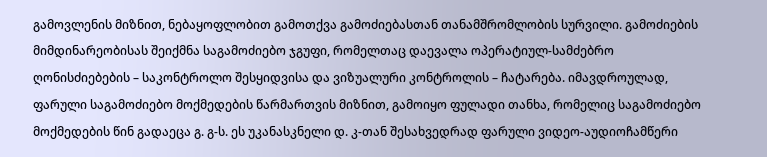გამოვლენის მიზნით, ნებაყოფლობით გამოთქვა გამოძიებასთან თანამშრომლობის სურვილი. გამოძიების მიმდინარეობისას შეიქმნა საგამოძიებო ჯგუფი, რომელთაც დაევალა ოპერატიულ-სამძებრო ღონისძიებების – საკონტროლო შესყიდვისა და ვიზუალური კონტროლის – ჩატარება. იმავდროულად, ფარული საგამოძიებო მოქმედების წარმართვის მიზნით, გამოიყო ფულადი თანხა, რომელიც საგამოძიებო მოქმედების წინ გადაეცა გ. გ-ს. ეს უკანასკნელი დ. კ-თან შესახვედრად ფარული ვიდეო-აუდიოჩამწერი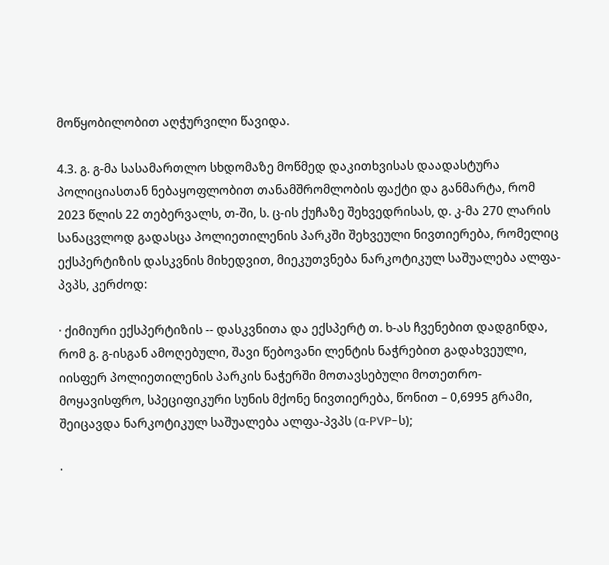მოწყობილობით აღჭურვილი წავიდა.

4.3. გ. გ-მა სასამართლო სხდომაზე მოწმედ დაკითხვისას დაადასტურა პოლიციასთან ნებაყოფლობით თანამშრომლობის ფაქტი და განმარტა, რომ 2023 წლის 22 თებერვალს, თ-ში, ს. ც-ის ქუჩაზე შეხვედრისას, დ. კ-მა 270 ლარის სანაცვლოდ გადასცა პოლიეთილენის პარკში შეხვეული ნივთიერება, რომელიც ექსპერტიზის დასკვნის მიხედვით, მიეკუთვნება ნარკოტიკულ საშუალება ალფა-პვპს, კერძოდ:

· ქიმიური ექსპერტიზის -- დასკვნითა და ექსპერტ თ. ხ-ას ჩვენებით დადგინდა, რომ გ. გ-ისგან ამოღებული, შავი წებოვანი ლენტის ნაჭრებით გადახვეული, იისფერ პოლიეთილენის პარკის ნაჭერში მოთავსებული მოთეთრო-მოყავისფრო, სპეციფიკური სუნის მქონე ნივთიერება, წონით – 0,6995 გრამი, შეიცავდა ნარკოტიკულ საშუალება ალფა-პვპს (α-PVP-ს);

·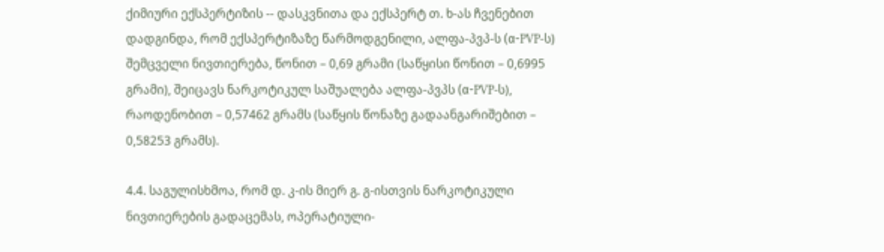ქიმიური ექსპერტიზის -- დასკვნითა და ექსპერტ თ. ხ-ას ჩვენებით დადგინდა, რომ ექსპერტიზაზე წარმოდგენილი, ალფა-პვპ-ს (α-PVP-ს) შემცველი ნივთიერება, წონით – 0,69 გრამი (საწყისი წონით – 0,6995 გრამი), შეიცავს ნარკოტიკულ საშუალება ალფა-პვპს (α-PVP-ს), რაოდენობით – 0,57462 გრამს (საწყის წონაზე გადაანგარიშებით – 0,58253 გრამს).

4.4. საგულისხმოა, რომ დ. კ-ის მიერ გ. გ-ისთვის ნარკოტიკული ნივთიერების გადაცემას, ოპერატიული-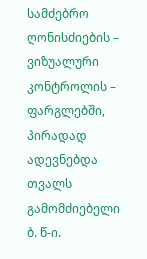სამძებრო ღონისძიების – ვიზუალური კონტროლის – ფარგლებში, პირადად ადევნებდა თვალს გამომძიებელი ბ. წ-ი.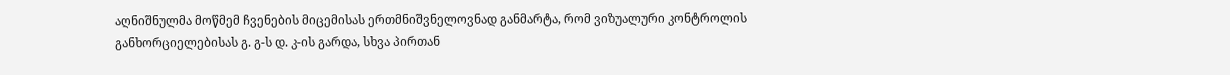აღნიშნულმა მოწმემ ჩვენების მიცემისას ერთმნიშვნელოვნად განმარტა, რომ ვიზუალური კონტროლის განხორციელებისას გ. გ-ს დ. კ-ის გარდა, სხვა პირთან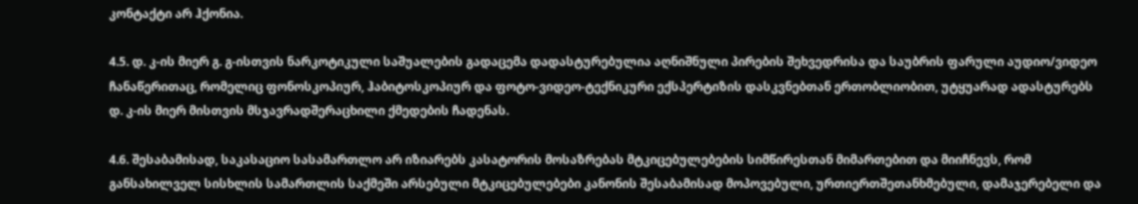კონტაქტი არ ჰქონია.

4.5. დ. კ-ის მიერ გ. გ-ისთვის ნარკოტიკული საშუალების გადაცემა დადასტურებულია აღნიშნული პირების შეხვედრისა და საუბრის ფარული აუდიო/ვიდეო ჩანაწერითაც, რომელიც ფონოსკოპიურ, ჰაბიტოსკოპიურ და ფოტო-ვიდეო-ტექნიკური ექსპერტიზის დასკვნებთან ერთობლიობით, უტყუარად ადასტურებს დ. კ-ის მიერ მისთვის მსჯავრადშერაცხილი ქმედების ჩადენას.

4.6. შესაბამისად, საკასაციო სასამართლო არ იზიარებს კასატორის მოსაზრებას მტკიცებულებების სიმწირესთან მიმართებით და მიიჩნევს, რომ განსახილველ სისხლის სამართლის საქმეში არსებული მტკიცებულებები კანონის შესაბამისად მოპოვებული, ურთიერთშეთანხმებული, დამაჯერებელი და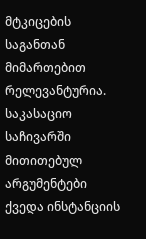მტკიცების საგანთან მიმართებით რელევანტურია. საკასაციო საჩივარში მითითებულ არგუმენტები ქვედა ინსტანციის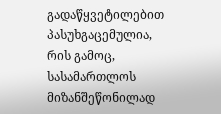გადაწყვეტილებით პასუხგაცემულია, რის გამოც, სასამართლოს მიზანშეწონილად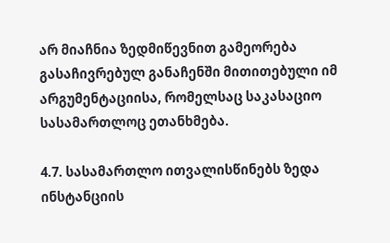არ მიაჩნია ზედმიწევნით გამეორება გასაჩივრებულ განაჩენში მითითებული იმ არგუმენტაციისა, რომელსაც საკასაციო სასამართლოც ეთანხმება.

4.7. სასამართლო ითვალისწინებს ზედა ინსტანციის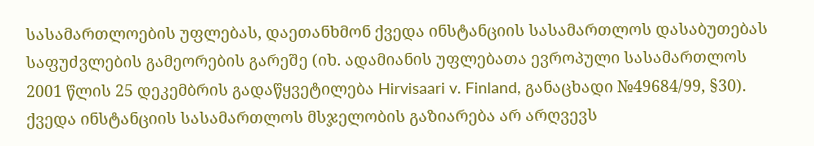სასამართლოების უფლებას, დაეთანხმონ ქვედა ინსტანციის სასამართლოს დასაბუთებას საფუძვლების გამეორების გარეშე (იხ. ადამიანის უფლებათა ევროპული სასამართლოს 2001 წლის 25 დეკემბრის გადაწყვეტილება Hirvisaari v. Finland, განაცხადი №49684/99, §30). ქვედა ინსტანციის სასამართლოს მსჯელობის გაზიარება არ არღვევს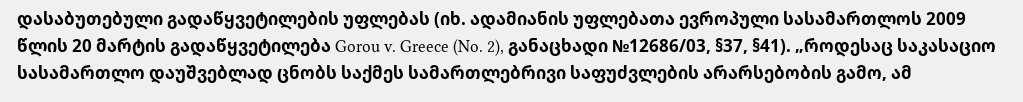დასაბუთებული გადაწყვეტილების უფლებას (იხ. ადამიანის უფლებათა ევროპული სასამართლოს 2009 წლის 20 მარტის გადაწყვეტილება Gorou v. Greece (No. 2), განაცხადი №12686/03, §37, §41). „როდესაც საკასაციო სასამართლო დაუშვებლად ცნობს საქმეს სამართლებრივი საფუძვლების არარსებობის გამო, ამ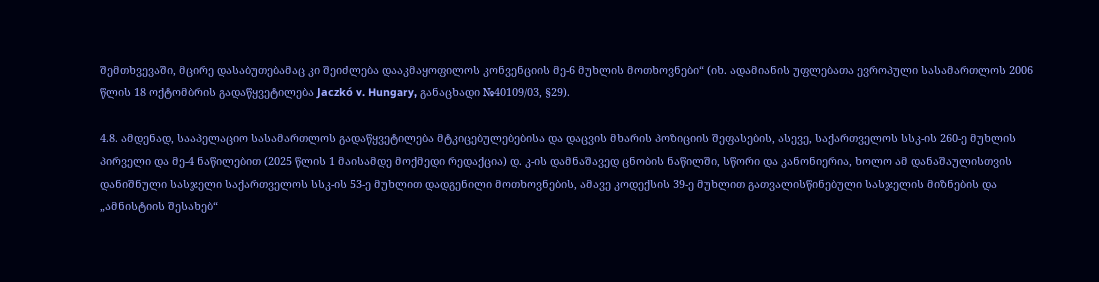შემთხვევაში, მცირე დასაბუთებამაც კი შეიძლება დააკმაყოფილოს კონვენციის მე-6 მუხლის მოთხოვნები“ (იხ. ადამიანის უფლებათა ევროპული სასამართლოს 2006 წლის 18 ოქტომბრის გადაწყვეტილება Jaczkó v. Hungary, განაცხადი №40109/03, §29).

4.8. ამდენად, სააპელაციო სასამართლოს გადაწყვეტილება მტკიცებულებებისა და დაცვის მხარის პოზიციის შეფასების, ასევე, საქართველოს სსკ-ის 260-ე მუხლის პირველი და მე-4 ნაწილებით (2025 წლის 1 მაისამდე მოქმედი რედაქცია) დ. კ-ის დამნაშავედ ცნობის ნაწილში, სწორი და კანონიერია, ხოლო ამ დანაშაულისთვის დანიშნული სასჯელი საქართველოს სსკ-ის 53-ე მუხლით დადგენილი მოთხოვნების, ამავე კოდექსის 39-ე მუხლით გათვალისწინებული სასჯელის მიზნების და „ამნისტიის შესახებ“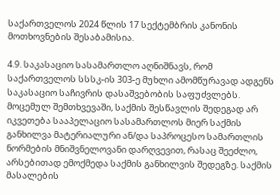საქართველოს 2024 წლის 17 სექტემბრის კანონის მოთხოვნების შესაბამისია.

4.9. საკასაციო სასამართლო აღნიშნავს, რომ საქართველოს სსსკ-ის 303-ე მუხლი ამომწურავად ადგენს საკასაციო საჩივრის დასაშვებობის საფუძვლებს. მოცემულ შემთხვევაში, საქმის შესწავლის შედეგად არ იკვეთება სააპელაციო სასამართლოს მიერ საქმის განხილვა მატერიალური ან/და საპროცესო სამართლის ნორმების მნიშვნელოვანი დარღვევით, რასაც შეეძლო, არსებითად ემოქმედა საქმის განხილვის შედეგზე. საქმის მასალების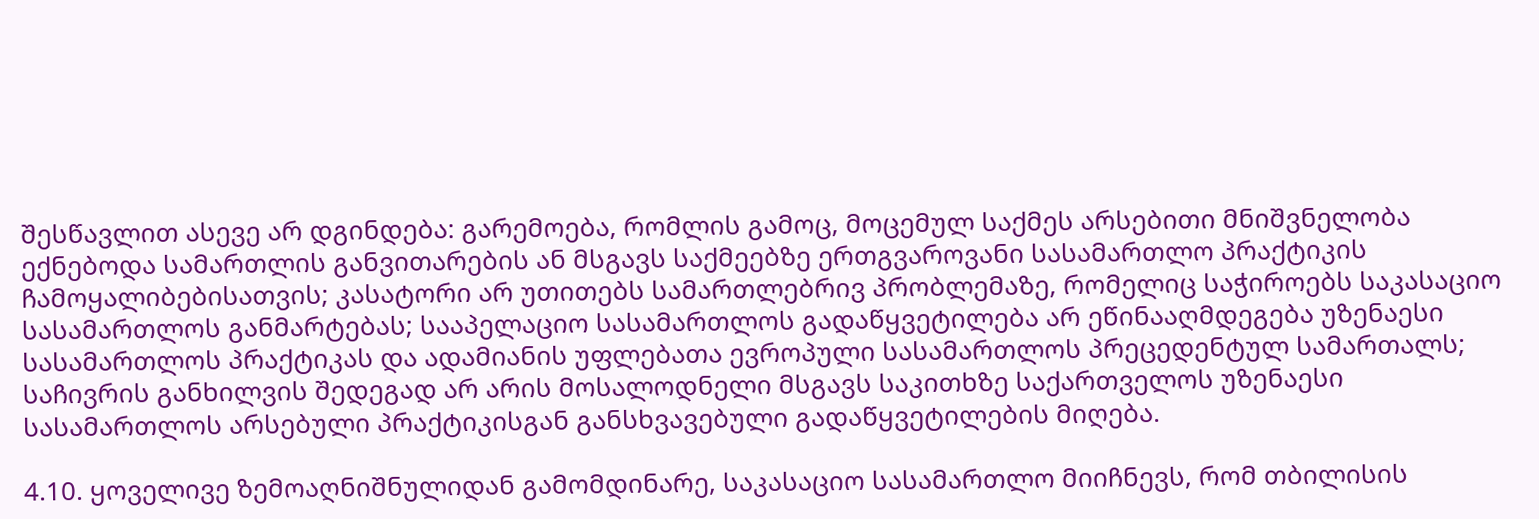შესწავლით ასევე არ დგინდება: გარემოება, რომლის გამოც, მოცემულ საქმეს არსებითი მნიშვნელობა ექნებოდა სამართლის განვითარების ან მსგავს საქმეებზე ერთგვაროვანი სასამართლო პრაქტიკის ჩამოყალიბებისათვის; კასატორი არ უთითებს სამართლებრივ პრობლემაზე, რომელიც საჭიროებს საკასაციო სასამართლოს განმარტებას; სააპელაციო სასამართლოს გადაწყვეტილება არ ეწინააღმდეგება უზენაესი სასამართლოს პრაქტიკას და ადამიანის უფლებათა ევროპული სასამართლოს პრეცედენტულ სამართალს; საჩივრის განხილვის შედეგად არ არის მოსალოდნელი მსგავს საკითხზე საქართველოს უზენაესი სასამართლოს არსებული პრაქტიკისგან განსხვავებული გადაწყვეტილების მიღება.

4.10. ყოველივე ზემოაღნიშნულიდან გამომდინარე, საკასაციო სასამართლო მიიჩნევს, რომ თბილისის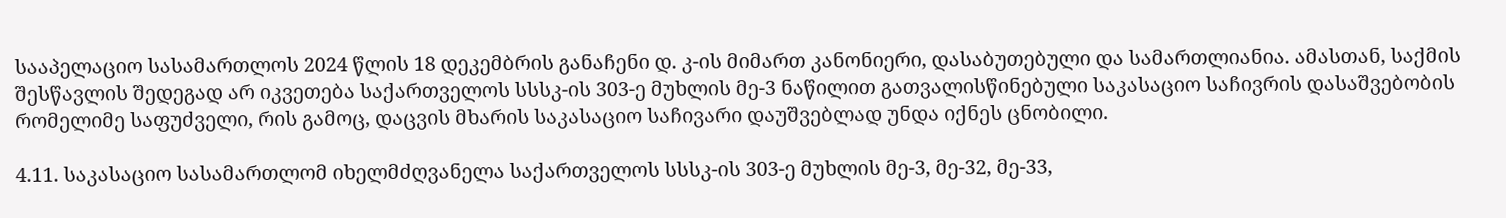სააპელაციო სასამართლოს 2024 წლის 18 დეკემბრის განაჩენი დ. კ-ის მიმართ კანონიერი, დასაბუთებული და სამართლიანია. ამასთან, საქმის შესწავლის შედეგად არ იკვეთება საქართველოს სსსკ-ის 303-ე მუხლის მე-3 ნაწილით გათვალისწინებული საკასაციო საჩივრის დასაშვებობის რომელიმე საფუძველი, რის გამოც, დაცვის მხარის საკასაციო საჩივარი დაუშვებლად უნდა იქნეს ცნობილი.

4.11. საკასაციო სასამართლომ იხელმძღვანელა საქართველოს სსსკ-ის 303-ე მუხლის მე-3, მე-32, მე-33,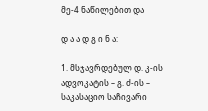მე-4 ნაწილებით და

დ ა ა დ გ ი ნ ა:

1. მსჯავრდებულ დ. კ-ის ადვოკატის – გ. ძ-ის – საკასაციო საჩივარი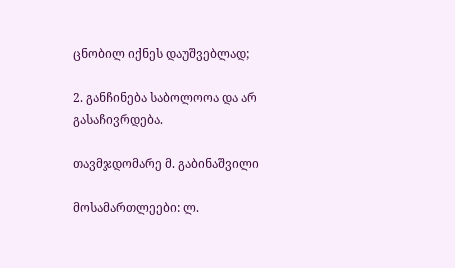ცნობილ იქნეს დაუშვებლად;

2. განჩინება საბოლოოა და არ გასაჩივრდება.

თავმჯდომარე მ. გაბინაშვილი

მოსამართლეები: ლ.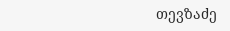თევზაძე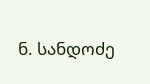ნ. სანდოძე